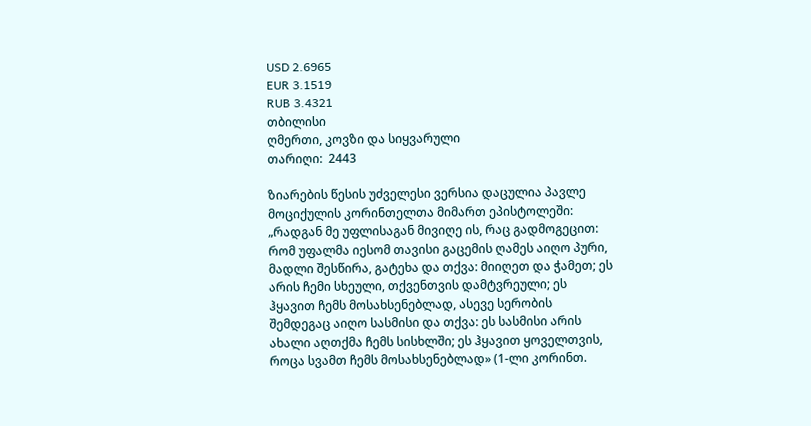USD 2.6965
EUR 3.1519
RUB 3.4321
თბილისი
ღმერთი, კოვზი და სიყვარული
თარიღი:  2443

ზიარების წესის უძველესი ვერსია დაცულია პავლე მოციქულის კორინთელთა მიმართ ეპისტოლეში: „რადგან მე უფლისაგან მივიღე ის, რაც გადმოგეცით: რომ უფალმა იესომ თავისი გაცემის ღამეს აიღო პური, მადლი შესწირა, გატეხა და თქვა: მიიღეთ და ჭამეთ; ეს არის ჩემი სხეული, თქვენთვის დამტვრეული; ეს ჰყავით ჩემს მოსახსენებლად, ასევე სერობის შემდეგაც აიღო სასმისი და თქვა: ეს სასმისი არის ახალი აღთქმა ჩემს სისხლში; ეს ჰყავით ყოველთვის, როცა სვამთ ჩემს მოსახსენებლად» (1-ლი კორინთ.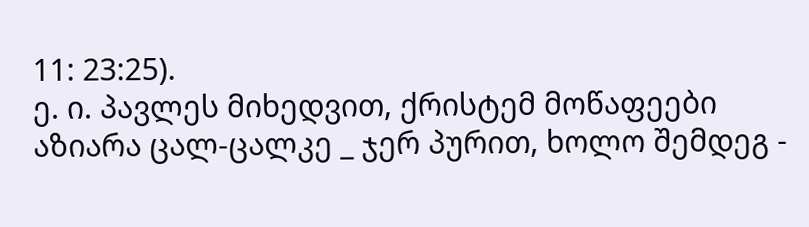11: 23:25).
ე. ი. პავლეს მიხედვით, ქრისტემ მოწაფეები აზიარა ცალ-ცალკე _ ჯერ პურით, ხოლო შემდეგ -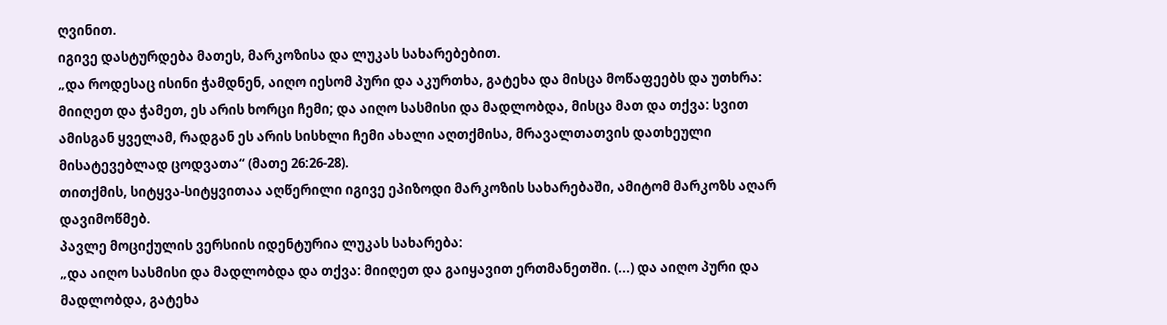ღვინით.
იგივე დასტურდება მათეს, მარკოზისა და ლუკას სახარებებით.
„და როდესაც ისინი ჭამდნენ, აიღო იესომ პური და აკურთხა, გატეხა და მისცა მოწაფეებს და უთხრა: მიიღეთ და ჭამეთ, ეს არის ხორცი ჩემი; და აიღო სასმისი და მადლობდა, მისცა მათ და თქვა: სვით ამისგან ყველამ, რადგან ეს არის სისხლი ჩემი ახალი აღთქმისა, მრავალთათვის დათხეული მისატევებლად ცოდვათა“ (მათე 26:26-28).
თითქმის, სიტყვა-სიტყვითაა აღწერილი იგივე ეპიზოდი მარკოზის სახარებაში, ამიტომ მარკოზს აღარ დავიმოწმებ.
პავლე მოციქულის ვერსიის იდენტურია ლუკას სახარება:
„და აიღო სასმისი და მადლობდა და თქვა: მიიღეთ და გაიყავით ერთმანეთში. (...) და აიღო პური და მადლობდა, გატეხა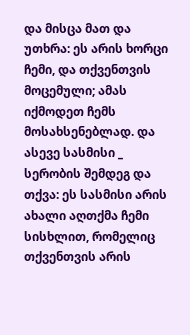და მისცა მათ და უთხრა: ეს არის ხორცი ჩემი, და თქვენთვის მოცემული; ამას იქმოდეთ ჩემს მოსახსენებლად. და ასევე სასმისი _ სერობის შემდეგ და თქვა: ეს სასმისი არის ახალი აღთქმა ჩემი სისხლით, რომელიც თქვენთვის არის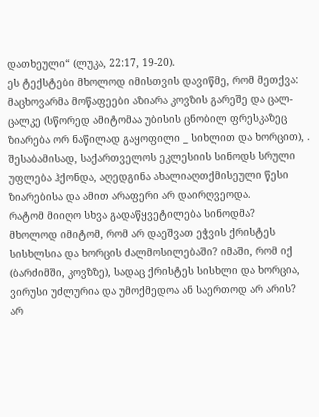დათხეული“ (ლუკა, 22:17, 19-20).
ეს ტექსტები მხოლოდ იმისთვის დავიწმე, რომ მეთქვა: მაცხოვარმა მოწაფეები აზიარა კოვზის გარეშე და ცალ-ცალკე (სწორედ ამიტომაა უბისის ცნობილ ფრესკაზეც ზიარება ორ ნაწილად გაყოფილი _ სიხლით და ხორცით), . შესაბამისად, საქართველოს ეკლესიის სინოდს სრული უფლება ჰქონდა, აღედგინა ახალიაღთქმისეული წესი ზიარებისა და ამით არაფერი არ დაირღვეოდა.
რატომ მიიღო სხვა გადაწყვეტილება სინოდმა?
მხოლოდ იმიტომ, რომ არ დაეშვათ ეჭვის ქრისტეს სისხლსია და ხორცის ძალმოსილებაში? იმაში, რომ იქ (ბარძიმში, კოვზზე), სადაც ქრისტეს სისხლი და ხორცია, ვირუსი უძლურია და უმოქმედოა ან საერთოდ არ არის?
არ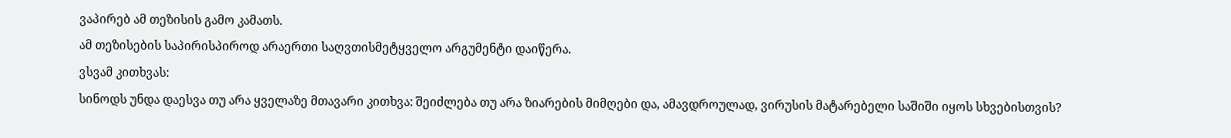ვაპირებ ამ თეზისის გამო კამათს.
ამ თეზისების საპირისპიროდ არაერთი საღვთისმეტყველო არგუმენტი დაიწერა.
ვსვამ კითხვას:
სინოდს უნდა დაესვა თუ არა ყველაზე მთავარი კითხვა: შეიძლება თუ არა ზიარების მიმღები და, ამავდროულად, ვირუსის მატარებელი საშიში იყოს სხვებისთვის?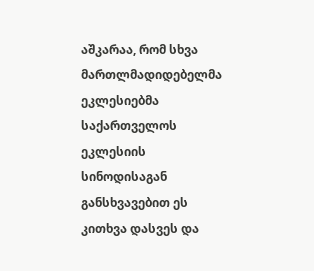აშკარაა, რომ სხვა მართლმადიდებელმა ეკლესიებმა საქართველოს ეკლესიის სინოდისაგან განსხვავებით ეს კითხვა დასვეს და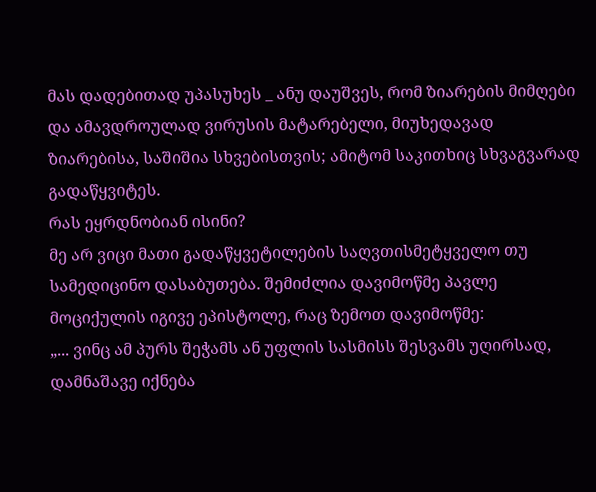მას დადებითად უპასუხეს _ ანუ დაუშვეს, რომ ზიარების მიმღები და ამავდროულად ვირუსის მატარებელი, მიუხედავად ზიარებისა, საშიშია სხვებისთვის; ამიტომ საკითხიც სხვაგვარად გადაწყვიტეს.
რას ეყრდნობიან ისინი?
მე არ ვიცი მათი გადაწყვეტილების საღვთისმეტყველო თუ სამედიცინო დასაბუთება. შემიძლია დავიმოწმე პავლე მოციქულის იგივე ეპისტოლე, რაც ზემოთ დავიმოწმე:
„... ვინც ამ პურს შეჭამს ან უფლის სასმისს შესვამს უღირსად, დამნაშავე იქნება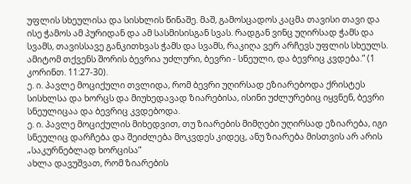უფლის სხეულისა და სისხლის წინაშე. მაშ, გამოსცადოს კაცმა თავისი თავი და ისე ჭამოს ამ პურიდან და ამ სასმისისგან სვას. რადგან ვინც უღირსად ჭამს და სვამს, თავისსავე განკითხვას ჭამს და სვამს, რაკიღა ვერ არჩევს უფლის სხეულს. ამიტომ თქვენს შორის ბევრია უძლური, ბევრი - სნეული, და ბევრიც კვდება.“ (1 კორინთ. 11:27-30).
ე. ი. პავლე მოციქული თვლიდა, რომ ბევრი უღირსად ეზიარებოდა ქრისტეს სისხლსა და ხორცს და მიუხედავად ზიარებისა, ისინი უძლურებიც იყვნენ, ბევრი სნეულიცაა და ბევრიც კვდებოდა.
ე. ი. პავლე მოციქულის მიხედვით, თუ ზიარების მიმღები უღირსად ეზიარება, იგი სნეულიც დარჩება და შეიძლება მოკვდეს კიდეც, ანუ ზიარება მისთვის არ არის „საკურნებლად ხორცისა“
ახლა დავუშვათ, რომ ზიარების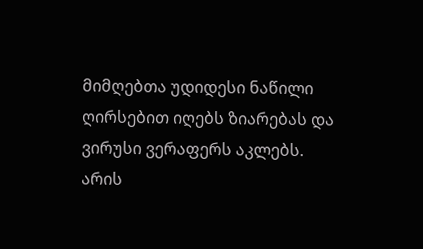მიმღებთა უდიდესი ნაწილი ღირსებით იღებს ზიარებას და ვირუსი ვერაფერს აკლებს.
არის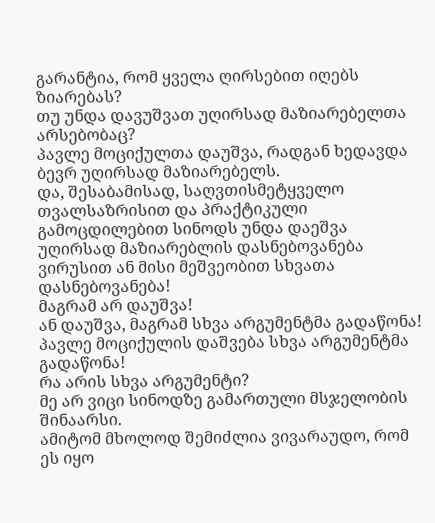გარანტია, რომ ყველა ღირსებით იღებს ზიარებას?
თუ უნდა დავუშვათ უღირსად მაზიარებელთა არსებობაც?
პავლე მოციქულთა დაუშვა, რადგან ხედავდა ბევრ უღირსად მაზიარებელს.
და, შესაბამისად, საღვთისმეტყველო თვალსაზრისით და პრაქტიკული გამოცდილებით სინოდს უნდა დაეშვა უღირსად მაზიარებლის დასნებოვანება ვირუსით ან მისი მეშვეობით სხვათა დასნებოვანება!
მაგრამ არ დაუშვა!
ან დაუშვა, მაგრამ სხვა არგუმენტმა გადაწონა!
პავლე მოციქულის დაშვება სხვა არგუმენტმა გადაწონა!
რა არის სხვა არგუმენტი?
მე არ ვიცი სინოდზე გამართული მსჯელობის შინაარსი.
ამიტომ მხოლოდ შემიძლია ვივარაუდო, რომ ეს იყო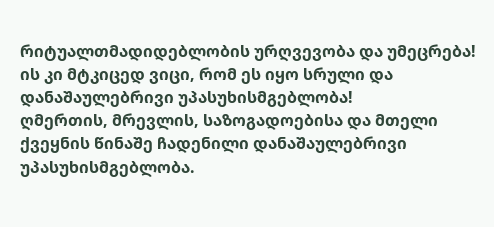რიტუალთმადიდებლობის ურღვევობა და უმეცრება!
ის კი მტკიცედ ვიცი, რომ ეს იყო სრული და დანაშაულებრივი უპასუხისმგებლობა!
ღმერთის, მრევლის, საზოგადოებისა და მთელი ქვეყნის წინაშე ჩადენილი დანაშაულებრივი უპასუხისმგებლობა.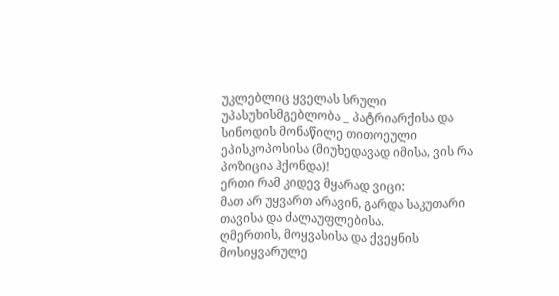უკლებლიც ყველას სრული უპასუხისმგებლობა _ პატრიარქისა და სინოდის მონაწილე თითოეული ეპისკოპოსისა (მიუხედავად იმისა, ვის რა პოზიცია ჰქონდა)!
ერთი რამ კიდევ მყარად ვიცი:
მათ არ უყვართ არავინ, გარდა საკუთარი თავისა და ძალაუფლებისა.
ღმერთის, მოყვასისა და ქვეყნის მოსიყვარულე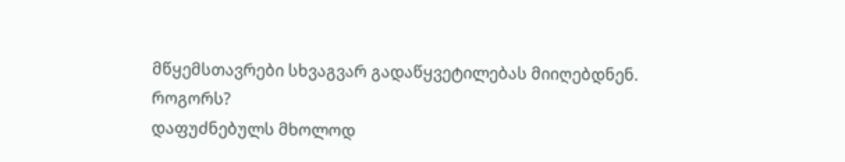მწყემსთავრები სხვაგვარ გადაწყვეტილებას მიიღებდნენ.
როგორს?
დაფუძნებულს მხოლოდ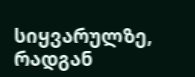სიყვარულზე, რადგან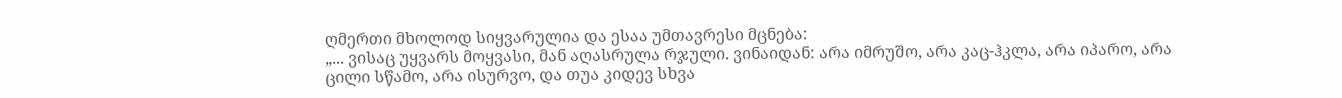ღმერთი მხოლოდ სიყვარულია და ესაა უმთავრესი მცნება:
„... ვისაც უყვარს მოყვასი, მან აღასრულა რჯული. ვინაიდან: არა იმრუშო, არა კაც-ჰკლა, არა იპარო, არა ცილი სწამო, არა ისურვო, და თუა კიდევ სხვა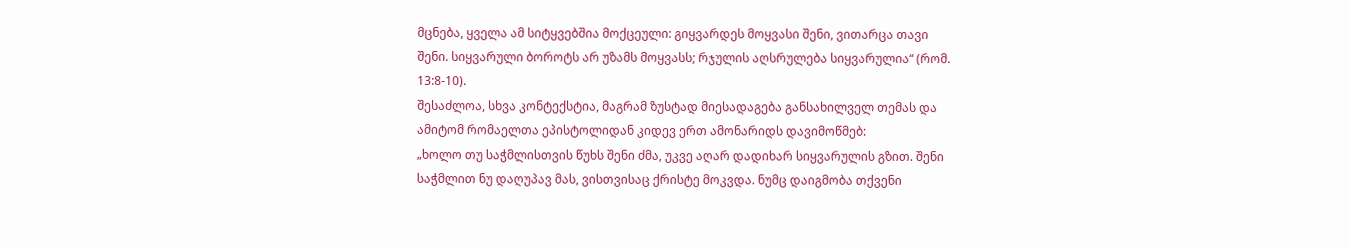მცნება, ყველა ამ სიტყვებშია მოქცეული: გიყვარდეს მოყვასი შენი, ვითარცა თავი შენი. სიყვარული ბოროტს არ უზამს მოყვასს; რჯულის აღსრულება სიყვარულია“ (რომ. 13:8-10).
შესაძლოა, სხვა კონტექსტია, მაგრამ ზუსტად მიესადაგება განსახილველ თემას და ამიტომ რომაელთა ეპისტოლიდან კიდევ ერთ ამონარიდს დავიმოწმებ:
„ხოლო თუ საჭმლისთვის წუხს შენი ძმა, უკვე აღარ დადიხარ სიყვარულის გზით. შენი საჭმლით ნუ დაღუპავ მას, ვისთვისაც ქრისტე მოკვდა. ნუმც დაიგმობა თქვენი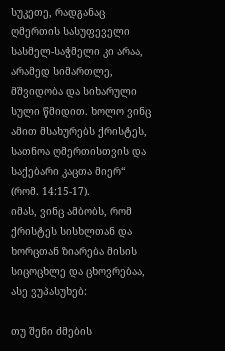სუკეთე, რადგანაც ღმერთის სასუფეველი სასმელ-საჭმელი კი არაა, არამედ სიმართლე, მშვიდობა და სიხარული სული წმიდით. ხოლო ვინც ამით მსახურებს ქრისტეს, სათნოა ღმერთისთვის და საქებარი კაცთა მიერ“ (რომ. 14:15-17).
იმას, ვინც ამბობს, რომ ქრისტეს სისხლთან და ხორცთან ზიარება მისის სიცოცხლე და ცხოვრებაა, ასე ვუპასუხებ:

თუ შენი ძმების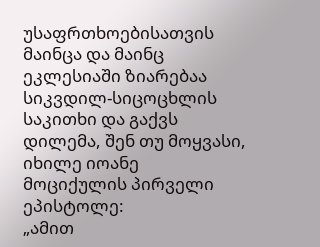უსაფრთხოებისათვის მაინცა და მაინც ეკლესიაში ზიარებაა სიკვდილ-სიცოცხლის საკითხი და გაქვს დილემა, შენ თუ მოყვასი, იხილე იოანე მოციქულის პირველი ეპისტოლე:
„ამით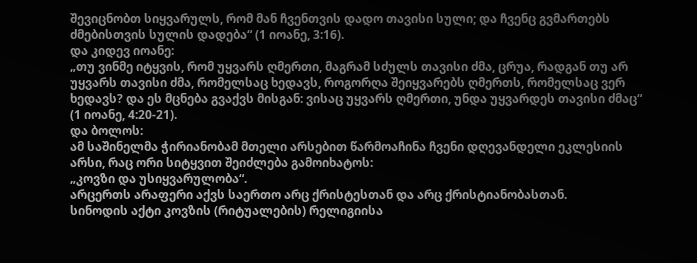შევიცნობთ სიყვარულს, რომ მან ჩვენთვის დადო თავისი სული; და ჩვენც გვმართებს ძმებისთვის სულის დადება“ (1 იოანე, 3:16).
და კიდევ იოანე:
„თუ ვინმე იტყვის, რომ უყვარს ღმერთი, მაგრამ სძულს თავისი ძმა, ცრუა, რადგან თუ არ უყვარს თავისი ძმა, რომელსაც ხედავს, როგორღა შეიყვარებს ღმერთს, რომელსაც ვერ ხედავს? და ეს მცნება გვაქვს მისგან: ვისაც უყვარს ღმერთი, უნდა უყვარდეს თავისი ძმაც“ (1 იოანე, 4:20-21).
და ბოლოს:
ამ საშინელმა ჭირიანობამ მთელი არსებით წარმოაჩინა ჩვენი დღევანდელი ეკლესიის არსი, რაც ორი სიტყვით შეიძლება გამოიხატოს:
„კოვზი და უსიყვარულობა“.
არცერთს არაფერი აქვს საერთო არც ქრისტესთან და არც ქრისტიანობასთან.
სინოდის აქტი კოვზის (რიტუალების) რელიგიისა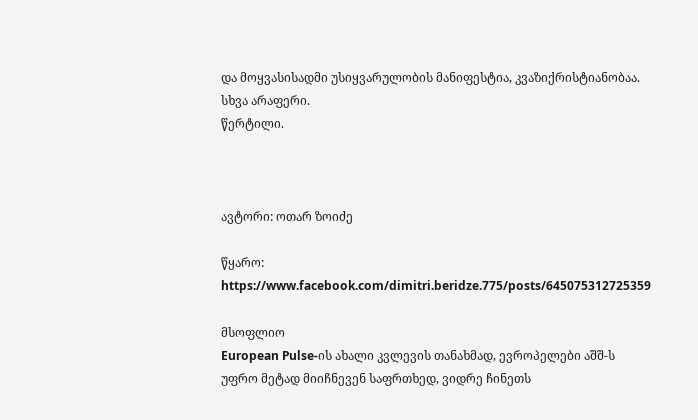და მოყვასისადმი უსიყვარულობის მანიფესტია, კვაზიქრისტიანობაა.
სხვა არაფერი.
წერტილი.



ავტორი: ოთარ ზოიძე

წყარო: https://www.facebook.com/dimitri.beridze.775/posts/645075312725359

მსოფლიო
European Pulse-ის ახალი კვლევის თანახმად, ევროპელები აშშ-ს უფრო მეტად მიიჩნევენ საფრთხედ, ვიდრე ჩინეთს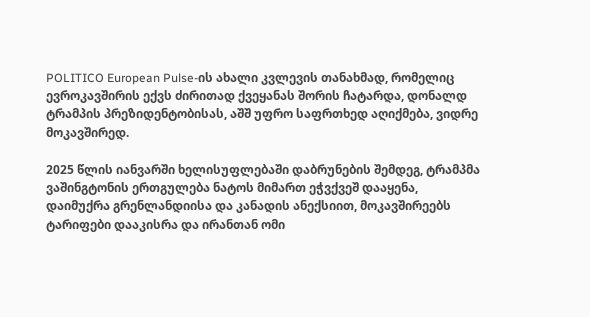POLITICO European Pulse-ის ახალი კვლევის თანახმად, რომელიც ევროკავშირის ექვს ძირითად ქვეყანას შორის ჩატარდა, დონალდ ტრამპის პრეზიდენტობისას, აშშ უფრო საფრთხედ აღიქმება, ვიდრე მოკავშირედ.

2025 წლის იანვარში ხელისუფლებაში დაბრუნების შემდეგ, ტრამპმა ვაშინგტონის ერთგულება ნატოს მიმართ ეჭვქვეშ დააყენა, დაიმუქრა გრენლანდიისა და კანადის ანექსიით, მოკავშირეებს ტარიფები დააკისრა და ირანთან ომი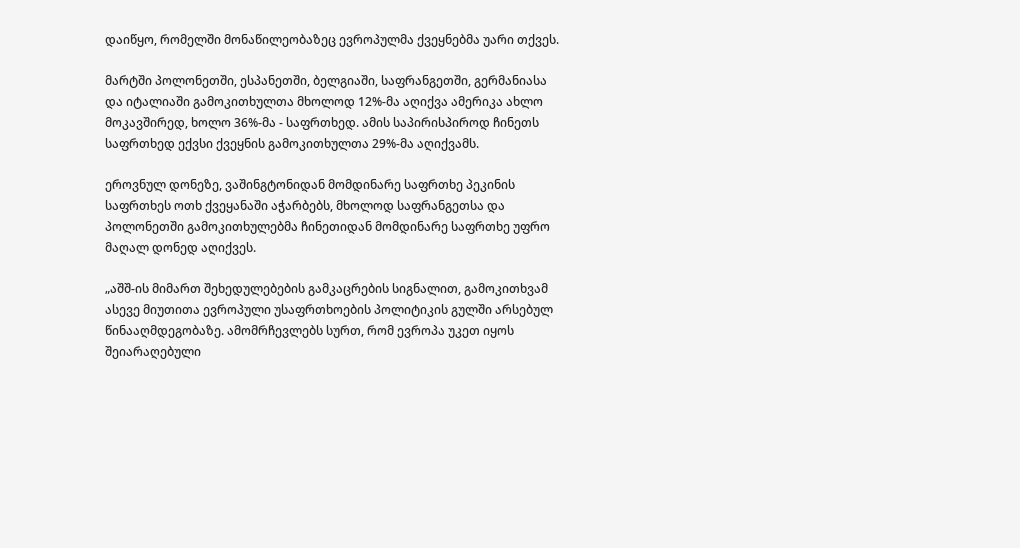დაიწყო, რომელში მონაწილეობაზეც ევროპულმა ქვეყნებმა უარი თქვეს.

მარტში პოლონეთში, ესპანეთში, ბელგიაში, საფრანგეთში, გერმანიასა და იტალიაში გამოკითხულთა მხოლოდ 12%-მა აღიქვა ამერიკა ახლო მოკავშირედ, ხოლო 36%-მა - საფრთხედ. ამის საპირისპიროდ ჩინეთს საფრთხედ ექვსი ქვეყნის გამოკითხულთა 29%-მა აღიქვამს.

ეროვნულ დონეზე, ვაშინგტონიდან მომდინარე საფრთხე პეკინის საფრთხეს ოთხ ქვეყანაში აჭარბებს, მხოლოდ საფრანგეთსა და პოლონეთში გამოკითხულებმა ჩინეთიდან მომდინარე საფრთხე უფრო მაღალ დონედ აღიქვეს.

„აშშ-ის მიმართ შეხედულებების გამკაცრების სიგნალით, გამოკითხვამ ასევე მიუთითა ევროპული უსაფრთხოების პოლიტიკის გულში არსებულ წინააღმდეგობაზე. ამომრჩევლებს სურთ, რომ ევროპა უკეთ იყოს შეიარაღებული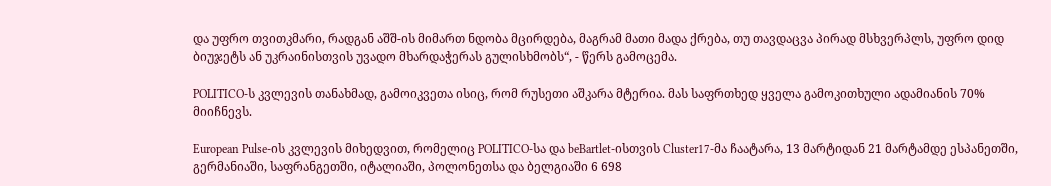და უფრო თვითკმარი, რადგან აშშ-ის მიმართ ნდობა მცირდება, მაგრამ მათი მადა ქრება, თუ თავდაცვა პირად მსხვერპლს, უფრო დიდ ბიუჯეტს ან უკრაინისთვის უვადო მხარდაჭერას გულისხმობს“, - წერს გამოცემა.

POLITICO-ს კვლევის თანახმად, გამოიკვეთა ისიც, რომ რუსეთი აშკარა მტერია. მას საფრთხედ ყველა გამოკითხული ადამიანის 70% მიიჩნევს.

European Pulse-ის კვლევის მიხედვით, რომელიც POLITICO-სა და beBartlet-ისთვის Cluster17-მა ჩაატარა, 13 მარტიდან 21 მარტამდე ესპანეთში, გერმანიაში, საფრანგეთში, იტალიაში, პოლონეთსა და ბელგიაში 6 698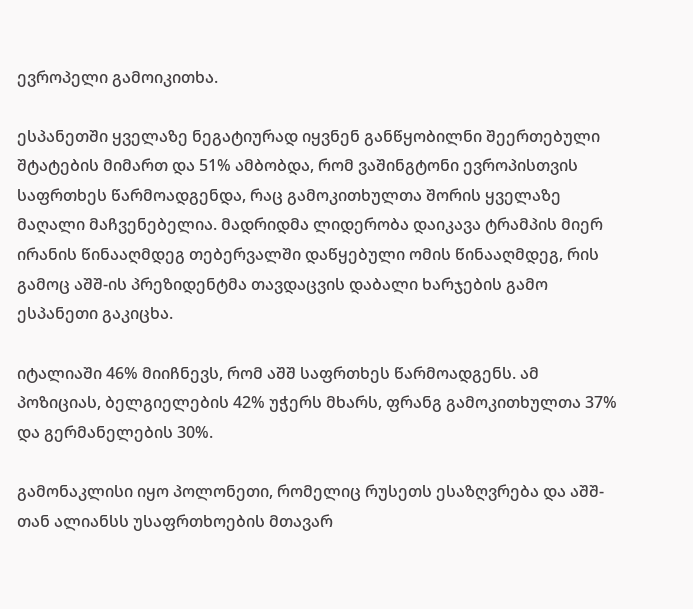ევროპელი გამოიკითხა.

ესპანეთში ყველაზე ნეგატიურად იყვნენ განწყობილნი შეერთებული შტატების მიმართ და 51% ამბობდა, რომ ვაშინგტონი ევროპისთვის საფრთხეს წარმოადგენდა, რაც გამოკითხულთა შორის ყველაზე მაღალი მაჩვენებელია. მადრიდმა ლიდერობა დაიკავა ტრამპის მიერ ირანის წინააღმდეგ თებერვალში დაწყებული ომის წინააღმდეგ, რის გამოც აშშ-ის პრეზიდენტმა თავდაცვის დაბალი ხარჯების გამო ესპანეთი გაკიცხა.

იტალიაში 46% მიიჩნევს, რომ აშშ საფრთხეს წარმოადგენს. ამ პოზიციას, ბელგიელების 42% უჭერს მხარს, ფრანგ გამოკითხულთა 37% და გერმანელების 30%.

გამონაკლისი იყო პოლონეთი, რომელიც რუსეთს ესაზღვრება და აშშ-თან ალიანსს უსაფრთხოების მთავარ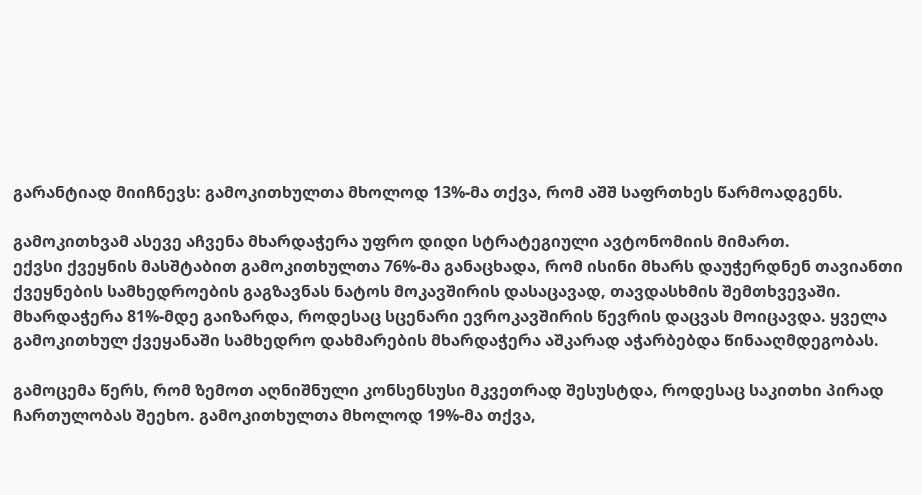გარანტიად მიიჩნევს: გამოკითხულთა მხოლოდ 13%-მა თქვა, რომ აშშ საფრთხეს წარმოადგენს.

გამოკითხვამ ასევე აჩვენა მხარდაჭერა უფრო დიდი სტრატეგიული ავტონომიის მიმართ.
ექვსი ქვეყნის მასშტაბით გამოკითხულთა 76%-მა განაცხადა, რომ ისინი მხარს დაუჭერდნენ თავიანთი ქვეყნების სამხედროების გაგზავნას ნატოს მოკავშირის დასაცავად, თავდასხმის შემთხვევაში. მხარდაჭერა 81%-მდე გაიზარდა, როდესაც სცენარი ევროკავშირის წევრის დაცვას მოიცავდა. ყველა გამოკითხულ ქვეყანაში სამხედრო დახმარების მხარდაჭერა აშკარად აჭარბებდა წინააღმდეგობას.

გამოცემა წერს, რომ ზემოთ აღნიშნული კონსენსუსი მკვეთრად შესუსტდა, როდესაც საკითხი პირად ჩართულობას შეეხო. გამოკითხულთა მხოლოდ 19%-მა თქვა,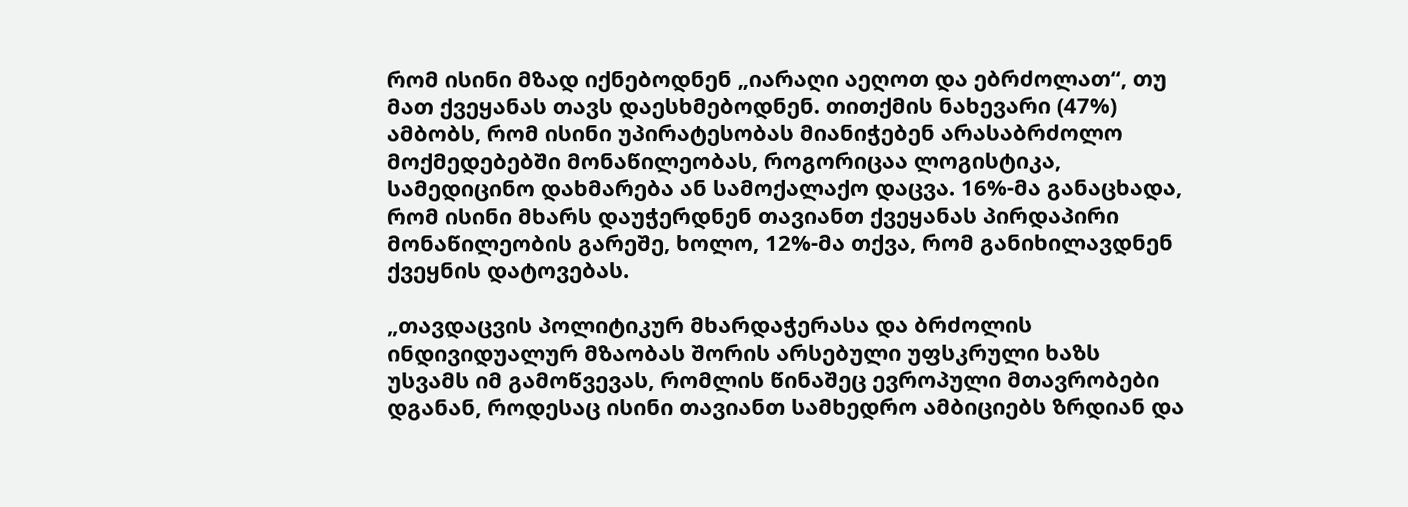რომ ისინი მზად იქნებოდნენ „იარაღი აეღოთ და ებრძოლათ“, თუ მათ ქვეყანას თავს დაესხმებოდნენ. თითქმის ნახევარი (47%) ამბობს, რომ ისინი უპირატესობას მიანიჭებენ არასაბრძოლო მოქმედებებში მონაწილეობას, როგორიცაა ლოგისტიკა, სამედიცინო დახმარება ან სამოქალაქო დაცვა. 16%-მა განაცხადა, რომ ისინი მხარს დაუჭერდნენ თავიანთ ქვეყანას პირდაპირი მონაწილეობის გარეშე, ხოლო, 12%-მა თქვა, რომ განიხილავდნენ ქვეყნის დატოვებას.

„თავდაცვის პოლიტიკურ მხარდაჭერასა და ბრძოლის ინდივიდუალურ მზაობას შორის არსებული უფსკრული ხაზს უსვამს იმ გამოწვევას, რომლის წინაშეც ევროპული მთავრობები დგანან, როდესაც ისინი თავიანთ სამხედრო ამბიციებს ზრდიან და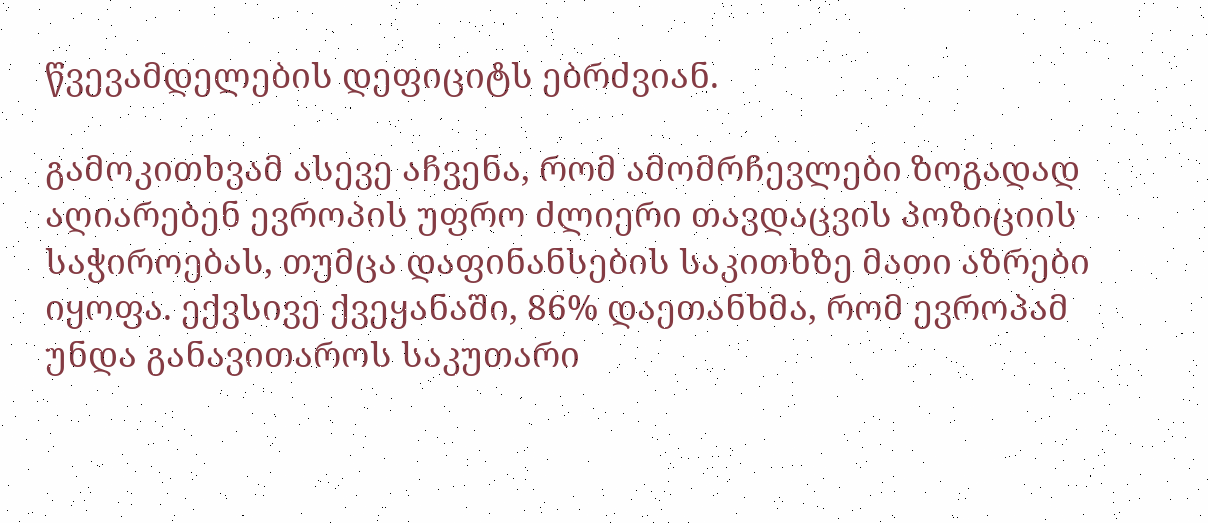წვევამდელების დეფიციტს ებრძვიან.

გამოკითხვამ ასევე აჩვენა, რომ ამომრჩევლები ზოგადად აღიარებენ ევროპის უფრო ძლიერი თავდაცვის პოზიციის საჭიროებას, თუმცა დაფინანსების საკითხზე მათი აზრები იყოფა. ექვსივე ქვეყანაში, 86% დაეთანხმა, რომ ევროპამ უნდა განავითაროს საკუთარი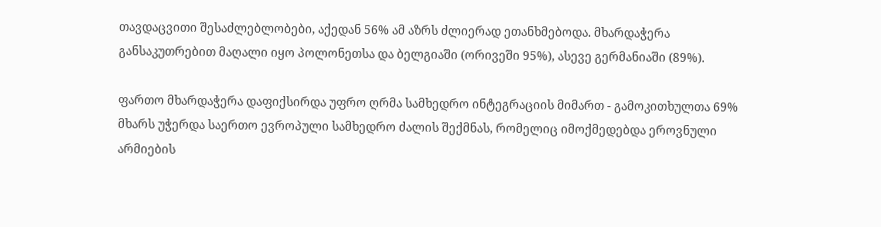თავდაცვითი შესაძლებლობები, აქედან 56% ამ აზრს ძლიერად ეთანხმებოდა. მხარდაჭერა განსაკუთრებით მაღალი იყო პოლონეთსა და ბელგიაში (ორივეში 95%), ასევე გერმანიაში (89%).

ფართო მხარდაჭერა დაფიქსირდა უფრო ღრმა სამხედრო ინტეგრაციის მიმართ - გამოკითხულთა 69% მხარს უჭერდა საერთო ევროპული სამხედრო ძალის შექმნას, რომელიც იმოქმედებდა ეროვნული არმიების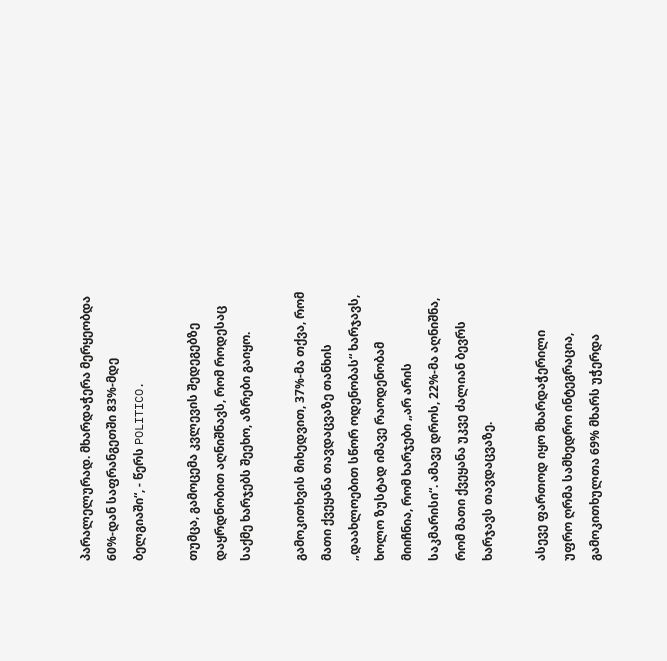პარალელურად. მხარდაჭერა მერყეობდა 60%-დან საფრანგეთში 83%-მდე ბელგიაში“, - წერს POLITICO.

თუმცა, გამოცემა კვლევის შედეგებზე დაყრდნობით აღნიშნავს, რომ როდესაც საქმე ხარჯებს შეეხო, აზრები გაიყო.

გამოკითხვის მიხედვით, 37%-მა თქვა, რომ მათი ქვეყანა თავდაცვაზე თანხის „დაახლოებით სწორ ოდენობას“ ხარჯავს, ხოლო ზუსტად იმავე რაოდენობამ მიიჩნია, რომ ხარჯები „არ არის საკმარისი“. ამავე დროს, 22%-მა აღნიშნა, რომ მათი ქვეყანა უკვე ძალიან ბევრს ხარჯავს თავდაცვაზე.

ასევე ფართოდ იყო მხარდაჭერილი უფრო ღრმა სამხედრო ინტეგრაცია, გამოკითხულთა 69% მხარს უჭერდა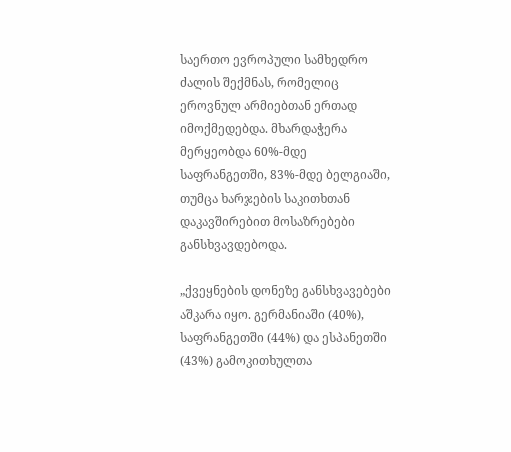საერთო ევროპული სამხედრო ძალის შექმნას, რომელიც ეროვნულ არმიებთან ერთად იმოქმედებდა. მხარდაჭერა მერყეობდა 60%-მდე საფრანგეთში, 83%-მდე ბელგიაში, თუმცა ხარჯების საკითხთან დაკავშირებით მოსაზრებები განსხვავდებოდა.

„ქვეყნების დონეზე განსხვავებები აშკარა იყო. გერმანიაში (40%), საფრანგეთში (44%) და ესპანეთში (43%) გამოკითხულთა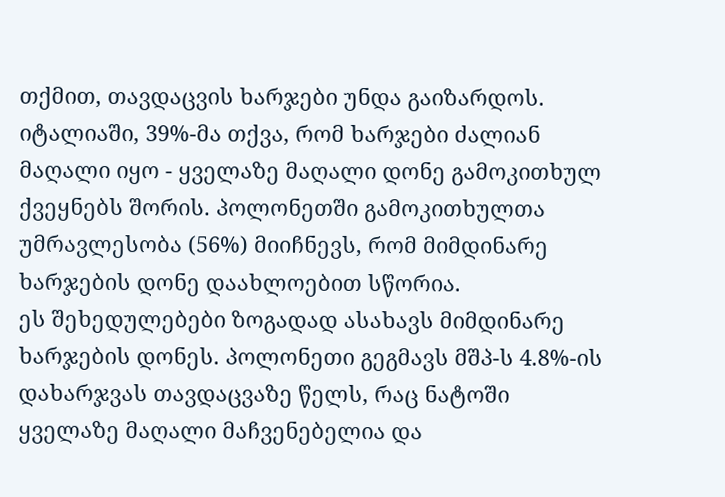თქმით, თავდაცვის ხარჯები უნდა გაიზარდოს. იტალიაში, 39%-მა თქვა, რომ ხარჯები ძალიან მაღალი იყო - ყველაზე მაღალი დონე გამოკითხულ ქვეყნებს შორის. პოლონეთში გამოკითხულთა უმრავლესობა (56%) მიიჩნევს, რომ მიმდინარე ხარჯების დონე დაახლოებით სწორია.
ეს შეხედულებები ზოგადად ასახავს მიმდინარე ხარჯების დონეს. პოლონეთი გეგმავს მშპ-ს 4.8%-ის დახარჯვას თავდაცვაზე წელს, რაც ნატოში ყველაზე მაღალი მაჩვენებელია და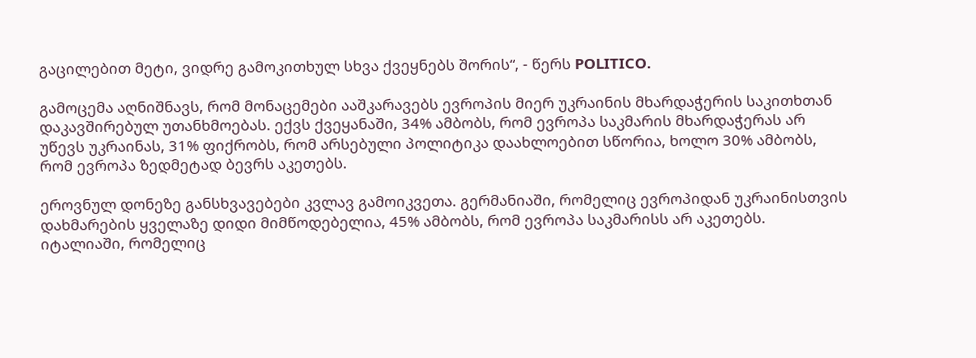გაცილებით მეტი, ვიდრე გამოკითხულ სხვა ქვეყნებს შორის“, - წერს POLITICO.

გამოცემა აღნიშნავს, რომ მონაცემები ააშკარავებს ევროპის მიერ უკრაინის მხარდაჭერის საკითხთან დაკავშირებულ უთანხმოებას. ექვს ქვეყანაში, 34% ამბობს, რომ ევროპა საკმარის მხარდაჭერას არ უწევს უკრაინას, 31% ფიქრობს, რომ არსებული პოლიტიკა დაახლოებით სწორია, ხოლო 30% ამბობს, რომ ევროპა ზედმეტად ბევრს აკეთებს.

ეროვნულ დონეზე განსხვავებები კვლავ გამოიკვეთა. გერმანიაში, რომელიც ევროპიდან უკრაინისთვის დახმარების ყველაზე დიდი მიმწოდებელია, 45% ამბობს, რომ ევროპა საკმარისს არ აკეთებს. იტალიაში, რომელიც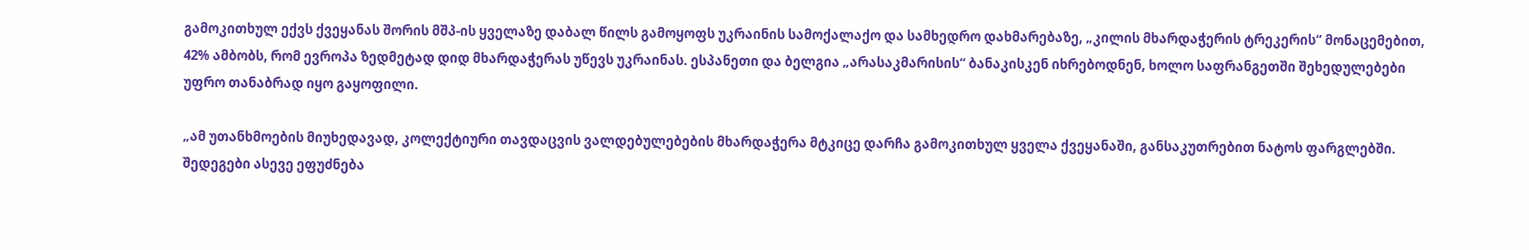გამოკითხულ ექვს ქვეყანას შორის მშპ-ის ყველაზე დაბალ წილს გამოყოფს უკრაინის სამოქალაქო და სამხედრო დახმარებაზე, „კილის მხარდაჭერის ტრეკერის“ მონაცემებით, 42% ამბობს, რომ ევროპა ზედმეტად დიდ მხარდაჭერას უწევს უკრაინას. ესპანეთი და ბელგია „არასაკმარისის“ ბანაკისკენ იხრებოდნენ, ხოლო საფრანგეთში შეხედულებები უფრო თანაბრად იყო გაყოფილი.

„ამ უთანხმოების მიუხედავად, კოლექტიური თავდაცვის ვალდებულებების მხარდაჭერა მტკიცე დარჩა გამოკითხულ ყველა ქვეყანაში, განსაკუთრებით ნატოს ფარგლებში. შედეგები ასევე ეფუძნება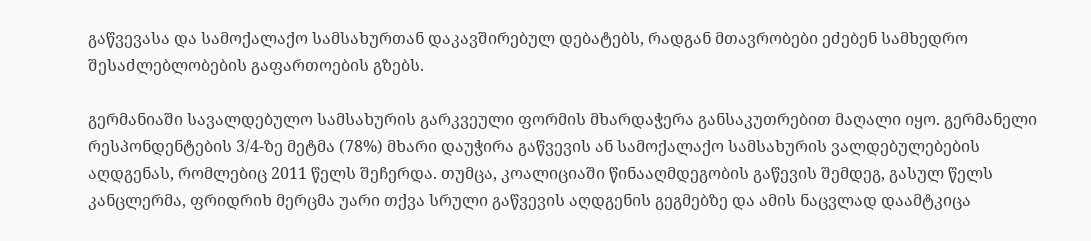გაწვევასა და სამოქალაქო სამსახურთან დაკავშირებულ დებატებს, რადგან მთავრობები ეძებენ სამხედრო შესაძლებლობების გაფართოების გზებს.

გერმანიაში სავალდებულო სამსახურის გარკვეული ფორმის მხარდაჭერა განსაკუთრებით მაღალი იყო. გერმანელი რესპონდენტების 3/4-ზე მეტმა (78%) მხარი დაუჭირა გაწვევის ან სამოქალაქო სამსახურის ვალდებულებების აღდგენას, რომლებიც 2011 წელს შეჩერდა. თუმცა, კოალიციაში წინააღმდეგობის გაწევის შემდეგ, გასულ წელს კანცლერმა, ფრიდრიხ მერცმა უარი თქვა სრული გაწვევის აღდგენის გეგმებზე და ამის ნაცვლად დაამტკიცა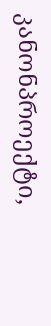კანონპროექტი,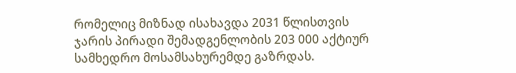რომელიც მიზნად ისახავდა 2031 წლისთვის ჯარის პირადი შემადგენლობის 203 000 აქტიურ სამხედრო მოსამსახურემდე გაზრდას.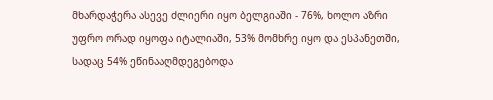მხარდაჭერა ასევე ძლიერი იყო ბელგიაში - 76%, ხოლო აზრი უფრო ორად იყოფა იტალიაში, 53% მომხრე იყო და ესპანეთში, სადაც 54% ეწინააღმდეგებოდა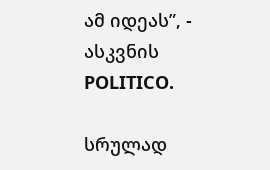ამ იდეას”, - ასკვნის POLITICO.

სრულად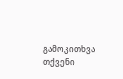გამოკითხვა
თქვენი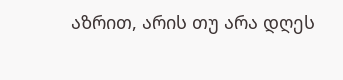აზრით, არის თუ არა დღეს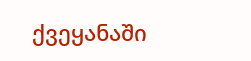ქვეყანაში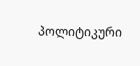პოლიტიკური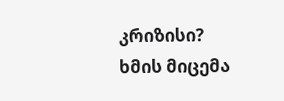კრიზისი?
ხმის მიცემა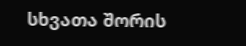სხვათა შორის